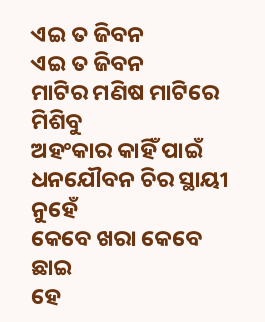ଏଇ ତ ଜିବନ
ଏଇ ତ ଜିବନ
ମାଟିର ମଣିଷ ମାଟିରେ ମିଶିବୁ
ଅହଂକାର କାହିଁ ପାଇଁ
ଧନଯୌବନ ଚିର ସ୍ଥାୟୀ ନୁହେଁ
କେବେ ଖରା କେବେ ଛାଇ
ହେ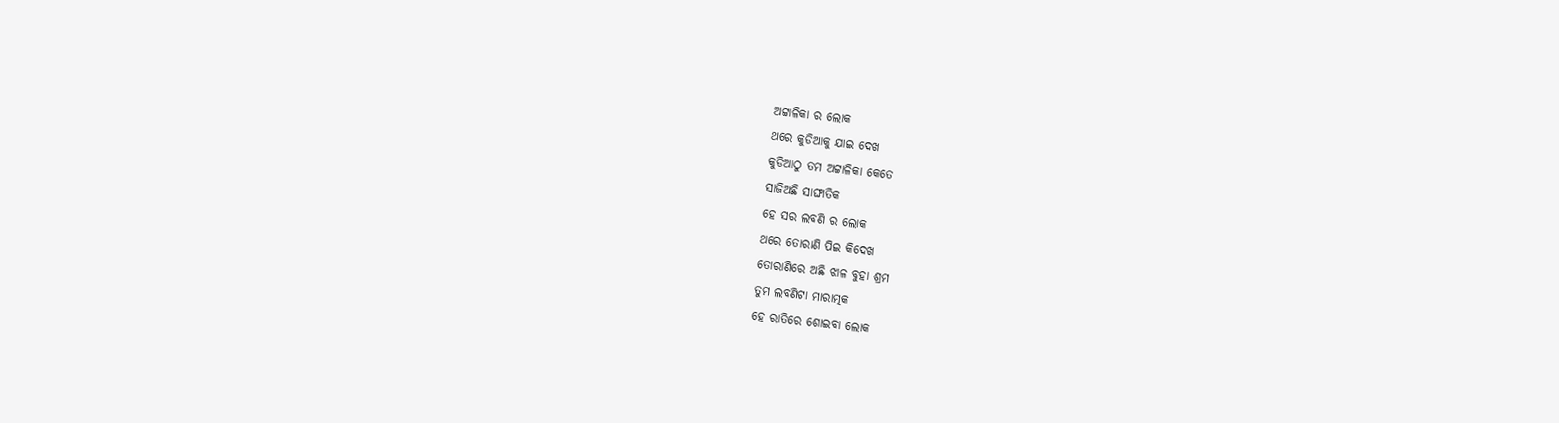ଅଟ୍ଟାଳିକା ର ଲୋକ
ଥରେ କୁଡିଆକୁ ଯାଇ ଦେଖ
କୁଡିଆଠୁ ତମ ଅଟ୍ଟାଳିକା କେତେ
ସାଜିଅଛି ସାଙ୍ଘାତିକ
ହେ ସର ଲବଣି ର ଲୋକ
ଥରେ ତୋରାଣି ପିଇ କିଦେଖ
ତୋରାଣିରେ ଅଛି ଝାଳ ବୁହା ଶ୍ରମ
ତୁମ ଲବଣିଟା ମାରାତ୍ମକ
ହେ ରାତିରେ ଶୋଇବା ଲୋକ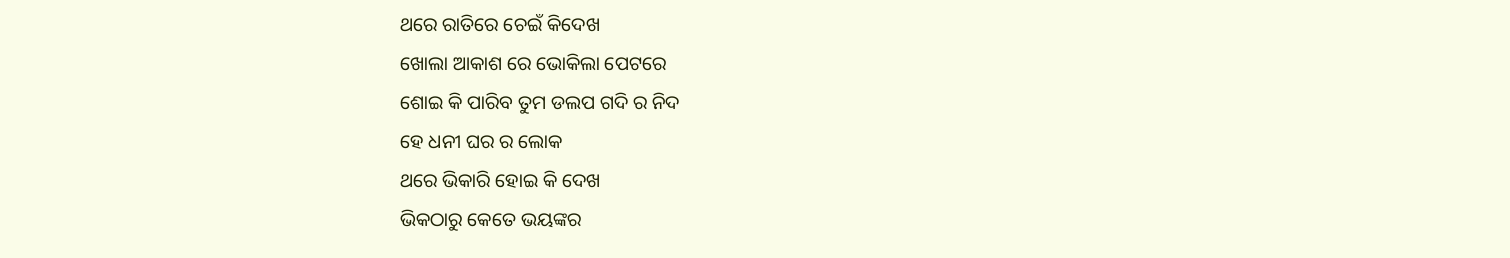ଥରେ ରାତିରେ ଚେଇଁ କିଦେଖ
ଖୋଲା ଆକାଶ ରେ ଭୋକିଲା ପେଟରେ
ଶୋଇ କି ପାରିବ ତୁମ ଡଲପ ଗଦି ର ନିଦ
ହେ ଧନୀ ଘର ର ଲୋକ
ଥରେ ଭିକାରି ହୋଇ କି ଦେଖ
ଭିକଠାରୁ କେତେ ଭୟଙ୍କର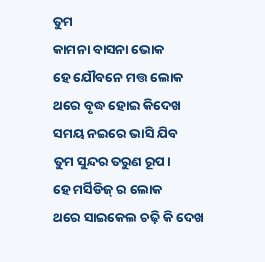ତୁମ
କାମନା ବାସନା ଭୋକ
ହେ ଯୌବନେ ମତ୍ତ ଲୋକ
ଥରେ ବୃଦ୍ଧ ହୋଇ କିଦେଖ
ସମୟ ନଇରେ ଭାସି ଯିବ
ତୁମ ସୁନ୍ଦର ତରୁଣ ରୂପ।
ହେ ମର୍ସିଡିଜ୍ ର ଲୋକ
ଥରେ ସାଇକେଲ ଚଢ଼ି କି ଦେଖ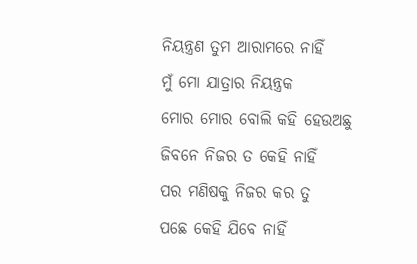ନିୟନ୍ତ୍ରଣ ତୁମ ଆରାମରେ ନାହିଁ
ମୁଁ ମୋ ଯାତ୍ରାର ନିୟନ୍ତ୍ରକ
ମୋର ମୋର ବୋଲି କହି ହେଉଅଛୁ
ଜିବନେ ନିଜର ତ କେହି ନାହିଁ
ପର ମଣିଷକୁ ନିଜର କର ତୁ
ପଛେ କେହି ଯିବେ ନାହିଁ